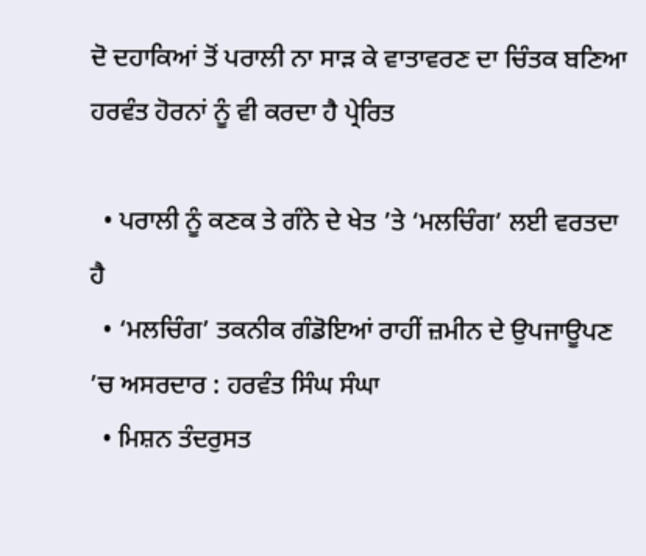ਦੋ ਦਹਾਕਿਆਂ ਤੋਂ ਪਰਾਲੀ ਨਾ ਸਾੜ ਕੇ ਵਾਤਾਵਰਣ ਦਾ ਚਿੰਤਕ ਬਣਿਆ ਹਰਵੰਤ ਹੋਰਨਾਂ ਨੂੰ ਵੀ ਕਰਦਾ ਹੈ ਪ੍ਰੇਰਿਤ

  • ਪਰਾਲੀ ਨੂੰ ਕਣਕ ਤੇ ਗੰਨੇ ਦੇ ਖੇਤ ’ਤੇ ‘ਮਲਚਿੰਗ’ ਲਈ ਵਰਤਦਾ ਹੈ
  • ‘ਮਲਚਿੰਗ’ ਤਕਨੀਕ ਗੰਡੋਇਆਂ ਰਾਹੀਂ ਜ਼ਮੀਨ ਦੇ ਉਪਜਾਊਪਣ ’ਚ ਅਸਰਦਾਰ : ਹਰਵੰਤ ਸਿੰਘ ਸੰਘਾ
  • ਮਿਸ਼ਨ ਤੰਦਰੁਸਤ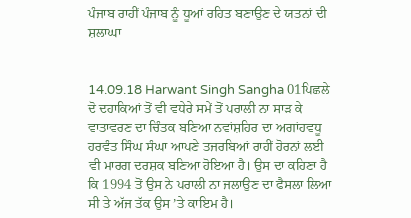ਪੰਜਾਬ ਰਾਹੀਂ ਪੰਜਾਬ ਨੂੰ ਧੂਆਂ ਰਹਿਤ ਬਣਾਉਣ ਦੇ ਯਤਨਾਂ ਦੀ ਸ਼ਲਾਘਾ


14.09.18 Harwant Singh Sangha 01ਪਿਛਲੇ ਦੋ ਦਹਾਕਿਆਂ ਤੋਂ ਵੀ ਵਧੇਰੇ ਸਮੇਂ ਤੋਂ ਪਰਾਲੀ ਨਾ ਸਾੜ ਕੇ ਵਾਤਾਵਰਣ ਦਾ ਚਿੰਤਕ ਬਣਿਆ ਨਵਾਂਸ਼ਹਿਰ ਦਾ ਅਗਾਂਹਵਧੂ ਹਰਵੰਤ ਸਿੰਘ ਸੰਘਾ ਆਪਣੇ ਤਜਰਬਿਆਂ ਰਾਹੀਂ ਹੋਰਨਾਂ ਲਈ ਵੀ ਮਾਰਗ ਦਰਸ਼ਕ ਬਣਿਆ ਹੋਇਆ ਹੈ। ਉਸ ਦਾ ਕਹਿਣਾ ਹੈ ਕਿ 1994 ਤੋਂ ਉਸ ਨੇ ਪਰਾਲੀ ਨਾ ਜਲਾਉਣ ਦਾ ਫੈਸਲਾ ਲਿਆ ਸੀ ਤੇ ਅੱਜ ਤੱਕ ਉਸ ’ਤੇ ਕਾਇਮ ਹੈ।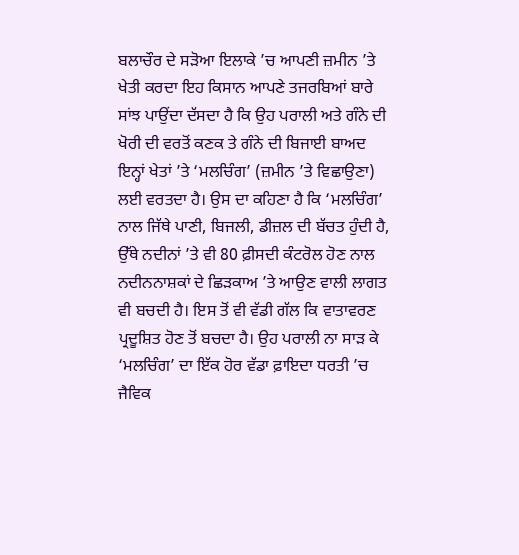ਬਲਾਚੌਰ ਦੇ ਸੜੋਆ ਇਲਾਕੇ ’ਚ ਆਪਣੀ ਜ਼ਮੀਨ ’ਤੇ ਖੇਤੀ ਕਰਦਾ ਇਹ ਕਿਸਾਨ ਆਪਣੇ ਤਜਰਬਿਆਂ ਬਾਰੇ ਸਾਂਝ ਪਾਉਂਦਾ ਦੱਸਦਾ ਹੈ ਕਿ ਉਹ ਪਰਾਲੀ ਅਤੇ ਗੰਨੇ ਦੀ ਖੋਰੀ ਦੀ ਵਰਤੋਂ ਕਣਕ ਤੇ ਗੰਨੇ ਦੀ ਬਿਜਾਈ ਬਾਅਦ ਇਨ੍ਹਾਂ ਖੇਤਾਂ ’ਤੇ ‘ਮਲਚਿੰਗ’ (ਜ਼ਮੀਨ ’ਤੇ ਵਿਛਾਉਣਾ) ਲਈ ਵਰਤਦਾ ਹੈ। ਉਸ ਦਾ ਕਹਿਣਾ ਹੈ ਕਿ ‘ਮਲਚਿੰਗ’ ਨਾਲ ਜਿੱਥੇ ਪਾਣੀ, ਬਿਜਲੀ, ਡੀਜ਼ਲ ਦੀ ਬੱਚਤ ਹੁੰਦੀ ਹੈ, ਉੱਥੇ ਨਦੀਨਾਂ ’ਤੇ ਵੀ 80 ਫ਼ੀਸਦੀ ਕੰਟਰੋਲ ਹੋਣ ਨਾਲ ਨਦੀਨਨਾਸ਼ਕਾਂ ਦੇ ਛਿੜਕਾਅ ’ਤੇ ਆਉਣ ਵਾਲੀ ਲਾਗਤ ਵੀ ਬਚਦੀ ਹੈ। ਇਸ ਤੋਂ ਵੀ ਵੱਡੀ ਗੱਲ ਕਿ ਵਾਤਾਵਰਣ ਪ੍ਰਦੂਸ਼ਿਤ ਹੋਣ ਤੋਂ ਬਚਦਾ ਹੈ। ਉਹ ਪਰਾਲੀ ਨਾ ਸਾੜ ਕੇ ‘ਮਲਚਿੰਗ’ ਦਾ ਇੱਕ ਹੋਰ ਵੱਡਾ ਫ਼ਾਇਦਾ ਧਰਤੀ ’ਚ ਜੈਵਿਕ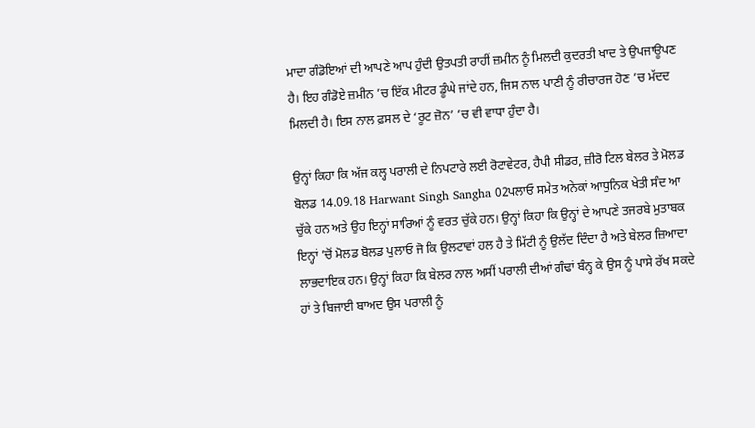ਮਾਦਾ ਗੰਡੋਇਆਂ ਦੀ ਆਪਣੇ ਆਪ ਹੁੰਦੀ ਉਤਪਤੀ ਰਾਹੀਂ ਜ਼ਮੀਨ ਨੂੰ ਮਿਲਦੀ ਕੁਦਰਤੀ ਖਾਦ ਤੇ ਉਪਜਾਊਪਣ ਹੈ। ਇਹ ਗੰਡੋਏ ਜ਼ਮੀਨ ’ਚ ਇੱਕ ਮੀਟਰ ਡੂੰਘੇ ਜਾਂਦੇ ਹਨ, ਜਿਸ ਨਾਲ ਪਾਣੀ ਨੂੰ ਰੀਚਾਰਜ ਹੋਣ ’ਚ ਮੱਦਦ ਮਿਲਦੀ ਹੈ। ਇਸ ਨਾਲ ਫ਼ਸਲ ਦੇ ‘ਰੂਟ ਜ਼ੋਨ’ ’ਚ ਵੀ ਵਾਧਾ ਹੁੰਦਾ ਹੈ।

ਉਨ੍ਹਾਂ ਕਿਹਾ ਕਿ ਅੱਜ ਕਲ੍ਹ ਪਰਾਲੀ ਦੇ ਨਿਪਟਾਰੇ ਲਈ ਰੋਟਾਵੇਟਰ, ਹੈਪੀ ਸੀਡਰ, ਜ਼ੀਰੋ ਟਿਲ ਬੇਲਰ ਤੇ ਮੋਲਡ ਬੋਲਡ 14.09.18 Harwant Singh Sangha 02ਪਲਾਓ ਸਮੇਤ ਅਨੇਕਾਂ ਆਧੁਨਿਕ ਖੇਤੀ ਸੰਦ ਆ ਚੁੱਕੇ ਹਨ ਅਤੇ ਉਹ ਇਨ੍ਹਾਂ ਸਾਰਿਆਂ ਨੂੰ ਵਰਤ ਚੁੱਕੇ ਹਨ। ਉਨ੍ਹਾਂ ਕਿਹਾ ਕਿ ਉਨ੍ਹਾਂ ਦੇ ਆਪਣੇ ਤਜਰਬੇ ਮੁਤਾਬਕ ਇਨ੍ਹਾਂ ’ਚੋਂ ਮੋਲਡ ਬੋਲਡ ਪੁਲਾਓ ਜੋ ਕਿ ਉਲਟਾਵਾਂ ਹਲ ਹੈ ਤੇ ਮਿੱਟੀ ਨੂੰ ਉਲੱਦ ਦਿੰਦਾ ਹੈ ਅਤੇ ਬੇਲਰ ਜ਼ਿਆਦਾ ਲਾਭਦਾਇਕ ਹਨ। ਉਨ੍ਹਾਂ ਕਿਹਾ ਕਿ ਬੇਲਰ ਨਾਲ ਅਸੀਂ ਪਰਾਲੀ ਦੀਆਂ ਗੰਢਾਂ ਬੰਨ੍ਹ ਕੇ ਉਸ ਨੂੰ ਪਾਸੇ ਰੱਖ ਸਕਦੇ ਹਾਂ ਤੇ ਬਿਜਾਈ ਬਾਅਦ ਉਸ ਪਰਾਲੀ ਨੂੰ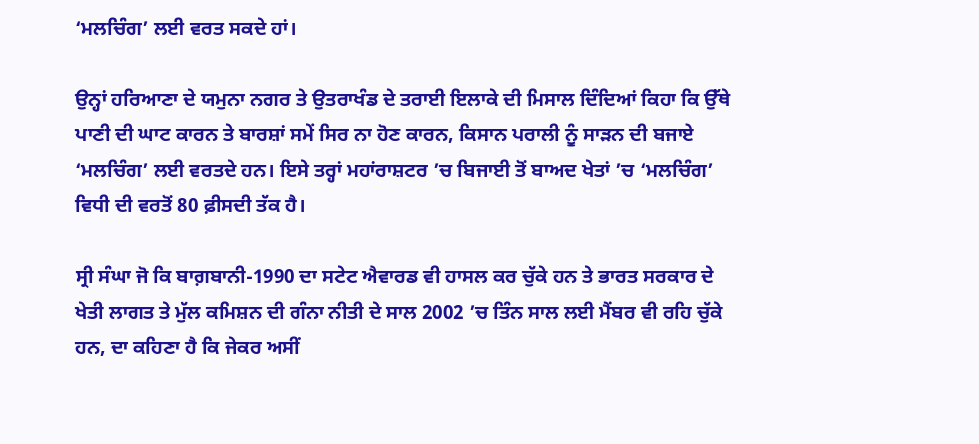‘ਮਲਚਿੰਗ’ ਲਈ ਵਰਤ ਸਕਦੇ ਹਾਂ।

ਉਨ੍ਹਾਂ ਹਰਿਆਣਾ ਦੇ ਯਮੁਨਾ ਨਗਰ ਤੇ ਉਤਰਾਖੰਡ ਦੇ ਤਰਾਈ ਇਲਾਕੇ ਦੀ ਮਿਸਾਲ ਦਿੰਦਿਆਂ ਕਿਹਾ ਕਿ ਉੱਥੇ ਪਾਣੀ ਦੀ ਘਾਟ ਕਾਰਨ ਤੇ ਬਾਰਸ਼ਾਂ ਸਮੇਂ ਸਿਰ ਨਾ ਹੋਣ ਕਾਰਨ, ਕਿਸਾਨ ਪਰਾਲੀ ਨੂੰ ਸਾੜਨ ਦੀ ਬਜਾਏ ‘ਮਲਚਿੰਗ’ ਲਈ ਵਰਤਦੇ ਹਨ। ਇਸੇ ਤਰ੍ਹਾਂ ਮਹਾਂਰਾਸ਼ਟਰ ’ਚ ਬਿਜਾਈ ਤੋਂ ਬਾਅਦ ਖੇਤਾਂ ’ਚ ‘ਮਲਚਿੰਗ’ ਵਿਧੀ ਦੀ ਵਰਤੋਂ 80 ਫ਼ੀਸਦੀ ਤੱਕ ਹੈ।

ਸ੍ਰੀ ਸੰਘਾ ਜੋ ਕਿ ਬਾਗ਼ਬਾਨੀ-1990 ਦਾ ਸਟੇਟ ਐਵਾਰਡ ਵੀ ਹਾਸਲ ਕਰ ਚੁੱਕੇ ਹਨ ਤੇ ਭਾਰਤ ਸਰਕਾਰ ਦੇ ਖੇਤੀ ਲਾਗਤ ਤੇ ਮੁੱਲ ਕਮਿਸ਼ਨ ਦੀ ਗੰਨਾ ਨੀਤੀ ਦੇ ਸਾਲ 2002 ’ਚ ਤਿੰਨ ਸਾਲ ਲਈ ਮੈਂਬਰ ਵੀ ਰਹਿ ਚੁੱਕੇ ਹਨ, ਦਾ ਕਹਿਣਾ ਹੈ ਕਿ ਜੇਕਰ ਅਸੀਂ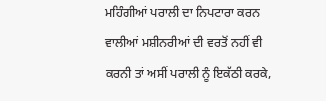ਮਹਿੰਗੀਆਂ ਪਰਾਲੀ ਦਾ ਨਿਪਟਾਰਾ ਕਰਨ ਵਾਲੀਆਂ ਮਸ਼ੀਨਰੀਆਂ ਦੀ ਵਰਤੋਂ ਨਹੀਂ ਵੀ ਕਰਨੀ ਤਾਂ ਅਸੀਂ ਪਰਾਲੀ ਨੂੰ ਇਕੱਠੀ ਕਰਕੇ,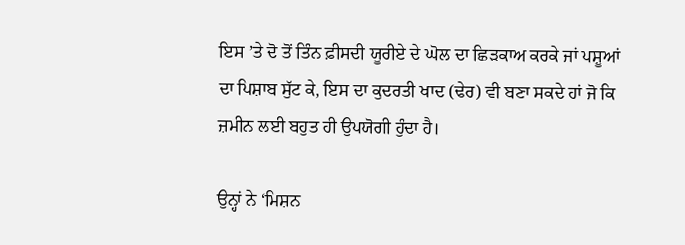ਇਸ ’ਤੇ ਦੋ ਤੋਂ ਤਿੰਨ ਫ਼ੀਸਦੀ ਯੂਰੀਏ ਦੇ ਘੋਲ ਦਾ ਛਿੜਕਾਅ ਕਰਕੇ ਜਾਂ ਪਸ਼ੂਆਂ ਦਾ ਪਿਸ਼ਾਬ ਸੁੱਟ ਕੇ, ਇਸ ਦਾ ਕੁਦਰਤੀ ਖਾਦ (ਢੇਰ) ਵੀ ਬਣਾ ਸਕਦੇ ਹਾਂ ਜੋ ਕਿ ਜ਼ਮੀਨ ਲਈ ਬਹੁਤ ਹੀ ਉਪਯੋਗੀ ਹੁੰਦਾ ਹੈ।

ਉਨ੍ਹਾਂ ਨੇ ‘ਮਿਸ਼ਨ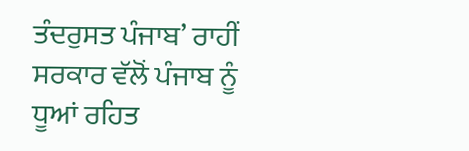ਤੰਦਰੁਸਤ ਪੰਜਾਬ’ ਰਾਹੀਂ ਸਰਕਾਰ ਵੱਲੋਂ ਪੰਜਾਬ ਨੂੰ ਧੂਆਂ ਰਹਿਤ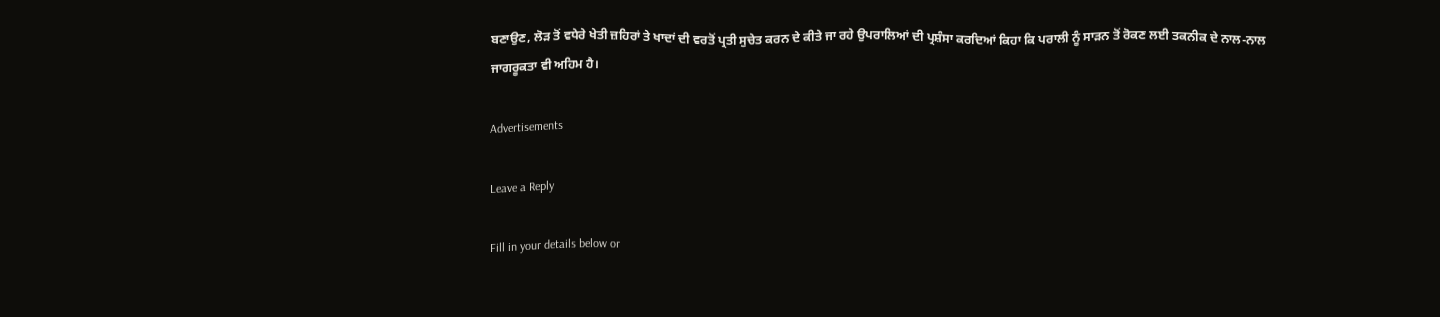ਬਣਾਉਣ, ਲੋੜ ਤੋਂ ਵਧੇਰੇ ਖੇਤੀ ਜ਼ਹਿਰਾਂ ਤੇ ਖਾਦਾਂ ਦੀ ਵਰਤੋਂ ਪ੍ਰਤੀ ਸੁਚੇਤ ਕਰਨ ਦੇ ਕੀਤੇ ਜਾ ਰਹੇ ਉਪਰਾਲਿਆਂ ਦੀ ਪ੍ਰਸ਼ੰਸਾ ਕਰਦਿਆਂ ਕਿਹਾ ਕਿ ਪਰਾਲੀ ਨੂੰ ਸਾੜਨ ਤੋਂ ਰੋਕਣ ਲਈ ਤਕਨੀਕ ਦੇ ਨਾਲ-ਨਾਲ ਜਾਗਰੂਕਤਾ ਵੀ ਅਹਿਮ ਹੈ।

Advertisements

Leave a Reply

Fill in your details below or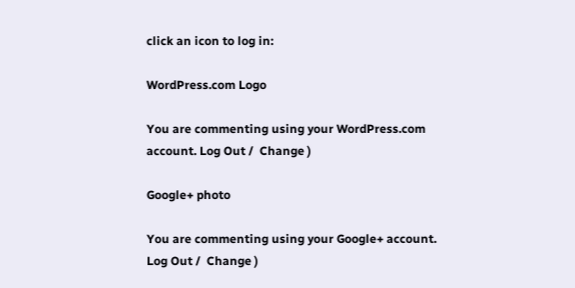click an icon to log in:

WordPress.com Logo

You are commenting using your WordPress.com account. Log Out /  Change )

Google+ photo

You are commenting using your Google+ account. Log Out /  Change )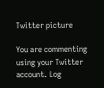Twitter picture

You are commenting using your Twitter account. Log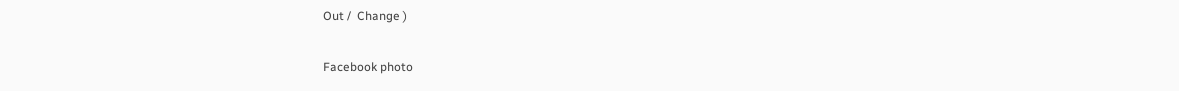Out /  Change )

Facebook photo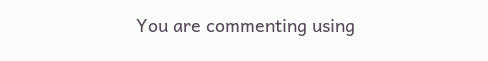You are commenting using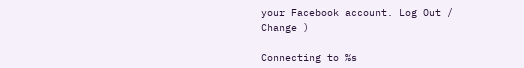your Facebook account. Log Out /  Change )

Connecting to %s